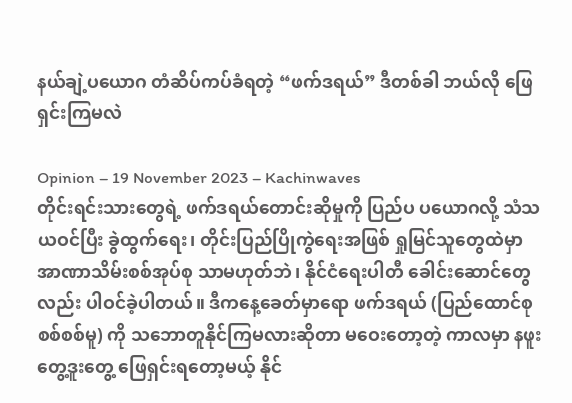နယ်ချဲ့ပယောဂ တံဆိပ်ကပ်ခံရတဲ့ “ဖက်ဒရယ်” ဒီတစ်ခါ ဘယ်လို ဖြေရှင်းကြမလဲ

Opinion – 19 November 2023 – Kachinwaves
တိုင်းရင်းသားတွေရဲ့ ဖက်ဒရယ်တောင်းဆိုမှုကို ပြည်ပ ပယောဂလို့ သံသယဝင်ပြီး ခွဲထွက်ရေး၊ တိုင်းပြည်ပြိုကွဲရေးအဖြစ် ရှုမြင်သူတွေထဲမှာ အာဏာသိမ်းစစ်အုပ်စု သာမဟုတ်ဘဲ၊ နိုင်ငံရေးပါတီ ခေါင်းဆောင်တွေလည်း ပါဝင်ခဲ့ပါတယ်။ ဒီကနေ့ခေတ်မှာရော ဖက်ဒရယ် (ပြည်ထောင်စုစစ်စစ်မူ) ကို သဘောတူနိုင်ကြမလားဆိုတာ မဝေးတော့တဲ့ ကာလမှာ နဖူးတွေ့ဒူးတွေ့ ဖြေရှင်းရတော့မယ့် နိုင်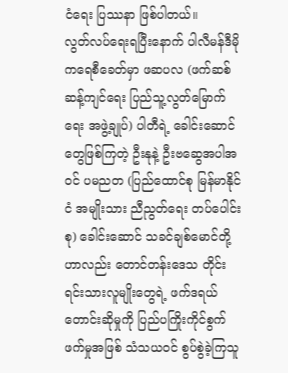ငံရေး ပြဿနာ ဖြစ်ပါတယ်။
လွတ်လပ်ရေးရပြီးနောက် ပါလီမန်ဒီမိုကရေစီခေတ်မှာ ဖဆပလ (ဖက်ဆစ်ဆန့်ကျင်ရေး ပြည်သူ့လွတ်မြောက်ရေး အဖွဲ့ချုပ်) ပါတီရဲ့ ခေါင်းဆောင်တွေဖြစ်ကြတဲ့ ဦးနုနဲ့ ဦးဗဆွေအပါအဝင် ပမညတ (ပြည်ထောင်စု မြန်မာနိုင်ငံ အမျိုးသား ညီညွတ်ရေး တပ်ပေါင်းစု) ခေါင်းဆောင် သခင်ချစ်မောင်တို့ဟာလည်း တောင်တန်းဒေသ တိုင်းရင်းသားလူမျိုးတွေရဲ့ ဖက်ဒရယ်တောင်းဆိုမှုကို ပြည်ပကြိုးကိုင်စွက်ဖက်မှုအဖြစ် သံသယဝင် စွပ်စွဲခဲ့ကြသူ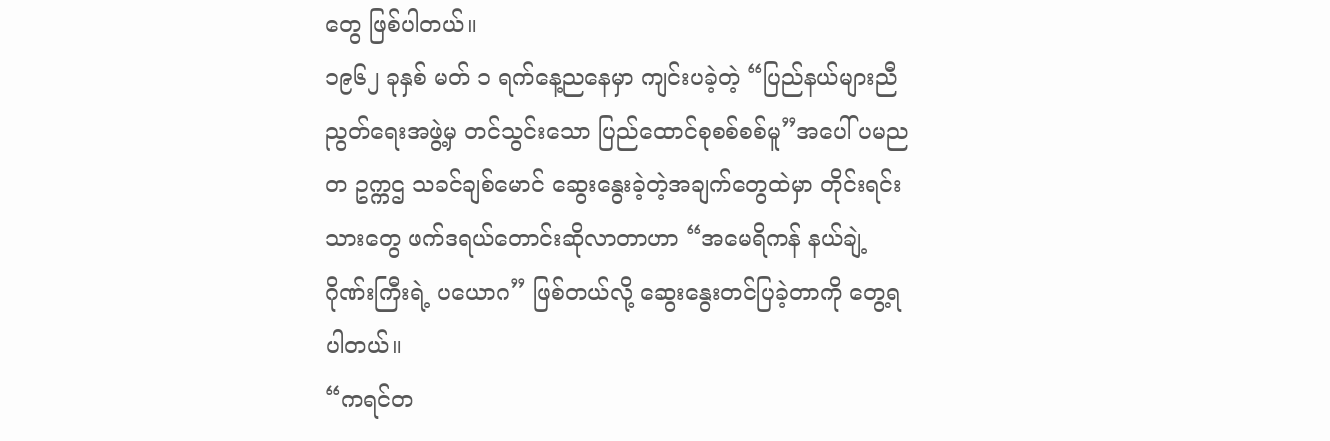တွေ ဖြစ်ပါတယ်။
၁၉၆၂ ခုနှစ် မတ် ၁ ရက်နေ့ညနေမှာ ကျင်းပခဲ့တဲ့ “ပြည်နယ်များညီညွတ်ရေးအဖွဲ့မှ တင်သွင်းသော ပြည်ထောင်စုစစ်စစ်မူ”အပေါ် ပမညတ ဥက္ကဌ သခင်ချစ်မောင် ဆွေးနွေးခဲ့တဲ့အချက်တွေထဲမှာ တိုင်းရင်းသားတွေ ဖက်ဒရယ်တောင်းဆိုလာတာဟာ “အမေရိကန် နယ်ချဲ့ဂိုဏ်းကြီးရဲ့ ပယောဂ” ဖြစ်တယ်လို့ ဆွေးနွေးတင်ပြခဲ့တာကို တွေ့ရပါတယ်။
“ကရင်တ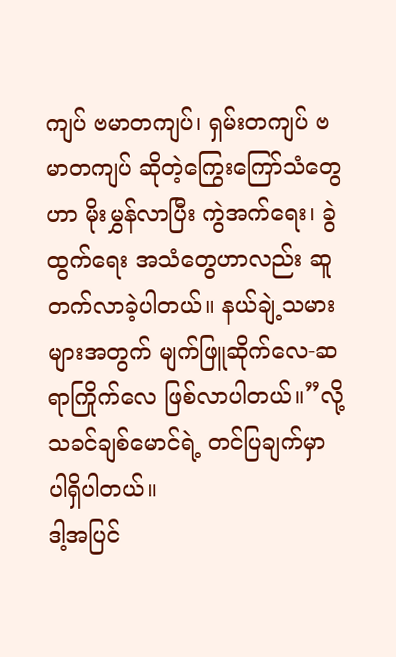ကျပ် ဗမာတကျပ်၊ ရှမ်းတကျပ် ဗမာတကျပ် ဆိုတဲ့ကြွေးကြော်သံတွေဟာ မိုးမွှန်လာပြီး ကွဲအက်ရေး၊ ခွဲထွက်ရေး အသံတွေဟာလည်း ဆူတက်လာခဲ့ပါတယ်။ နယ်ချဲ့သမားများအတွက် မျက်ဖြူဆိုက်လေ-ဆရာကြိုက်လေ ဖြစ်လာပါတယ်။”လို့ သခင်ချစ်မောင်ရဲ့ တင်ပြချက်မှာ ပါရှိပါတယ်။
ဒါ့အပြင်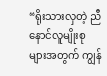“ရိုးသားလှတဲ့ ညီနောင်လူမျိုးစုများအတွက် ကျွန်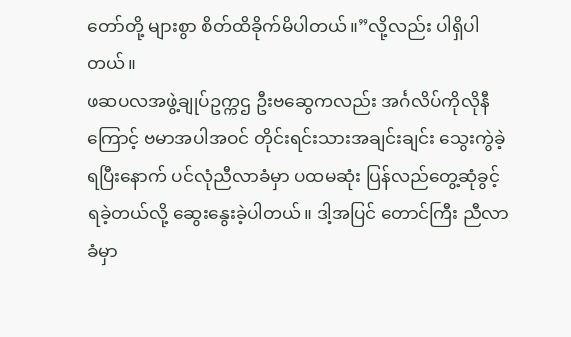တော်တို့ များစွာ စိတ်ထိခိုက်မိပါတယ်။”လို့လည်း ပါရှိပါတယ်။
ဖဆပလအဖွဲ့ချုပ်ဥက္ကဌ ဦးဗဆွေကလည်း အင်္ဂလိပ်ကိုလိုနီကြောင့် ဗမာအပါအဝင် တိုင်းရင်းသားအချင်းချင်း သွေးကွဲခဲ့ရပြီးနောက် ပင်လုံညီလာခံမှာ ပထမဆုံး ပြန်လည်တွေ့ဆုံခွင့်ရခဲ့တယ်လို့ ဆွေးနွေးခဲ့ပါတယ်။ ဒါ့အပြင် တောင်ကြီး ညီလာခံမှာ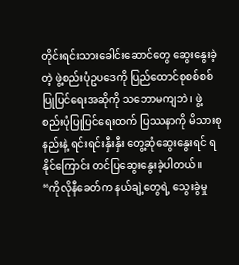တိုင်းရင်းသားခေါင်းဆောင်တွေ ဆွေးနွေးခဲ့တဲ့ ဖွဲ့စည်းပုံဥပဒေကို ပြည်ထောင်စုစစ်စစ် ပြုပြင်ရေးအဆိုကို သဘောမကျဘဲ၊ ဖွဲ့စည်းပုံပြုပြင်ရေးထက် ပြဿနာကို မိသားစုနည်းနဲ့ ရင်းရင်းနှီးနှီး တွေ့ဆုံဆွေးနွေးရင် ရနိုင်ကြောင်း တင်ပြဆွေးနွေးခဲ့ပါတယ်။
“ကိုလိုနီခေတ်က နယ်ချဲ့တွေရဲ့ သွေးခွဲမှု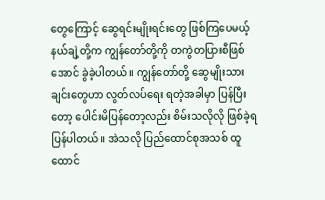တွေကြောင့် ဆွေရင်းမျိုးရင်းတွေ ဖြစ်ကြပေမယ့် နယ်ချဲ့တို့က ကျွန်တော်တို့ကို တကွဲတပြားစီဖြစ်အောင် ခွဲခဲ့ပါတယ်။ ကျွန်တော်တို့ ဆွေမျိုးသားချင်းတွေဟာ လွတ်လပ်ရေး ရတဲ့အခါမှာ ပြန်ပြီးတော့ ပေါင်းမိပြန်တော့လည်း စိမ်းသလိုလို ဖြစ်ခဲ့ရပြန်ပါတယ်။ အဲသလို ပြည်ထောင်စုအသစ် ထူထောင်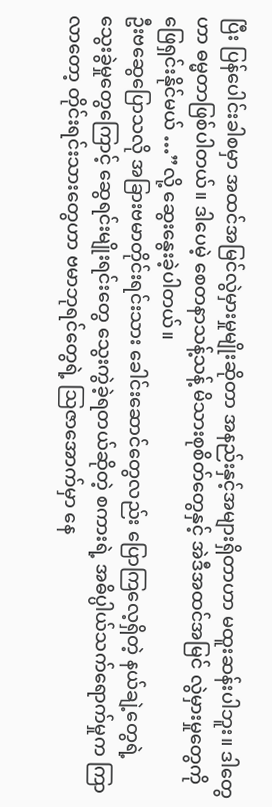ပြီး ပြန်ပေါင်းခါစမှာ အထင်အမြင်လွဲမှားမှုမျိုးဆိုတာ အနည်းနှင့်အများရှိတာဟာ မထူးဆန်းပါဘူး။ ဒါတွေဟာ ဓမ္မတာဖြစ်ပါတယ်။ ဒါပေမဲ့ စေတနာသန့်သန့် မိသားစုစိတ်တွေနှင့် အဲဒီအထင်အမြင် လွဲမှားမှုတွေကို ဖြေရှင်းနိုင်မယ် …”လို့ ဆွေးနွေးခဲ့ပါတယ်။
ဦးဗဆွေပြောသလို အခြားဗမာတိုင်းရင်းသား ခေါင်းဆောင်တွေလည်း ပြောကြလေ့ရှိတဲ့ နယ်ချဲ့တွေရဲ့ သွေးခွဲမှုတွေကြောင့် ဆွေရင်းမျိုးရင်းတွေ သွေးကွဲခဲ့ရတယ်ဆိုတဲ့ စကားရဲ့ အဓိပ္ပါယ်သက်ရောက်မှုက ကြာလာတော့ တိုင်းရင်းသားတွေဟာ ဗမာဘုရင်တွေရဲ့ ဩဇာအောက်မှာ နေ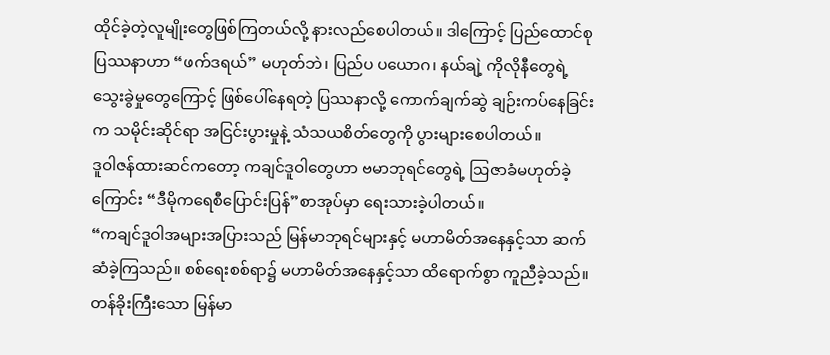ထိုင်ခဲ့တဲ့လူမျိုးတွေဖြစ်ကြတယ်လို့ နားလည်စေပါတယ်။ ဒါကြောင့် ပြည်ထောင်စု ပြဿနာဟာ “ဖက်ဒရယ်” မဟုတ်ဘဲ၊ ပြည်ပ ပယောဂ၊ နယ်ချဲ့ ကိုလိုနီတွေရဲ့ သွေးခွဲမှုတွေကြောင့် ဖြစ်ပေါ်နေရတဲ့ ပြဿနာလို့ ကောက်ချက်ဆွဲ ချဉ်းကပ်နေခြင်းက သမိုင်းဆိုင်ရာ အငြင်းပွားမှုနဲ့ သံသယစိတ်တွေကို ပွားများစေပါတယ်။
ဒူဝါဇန်ထားဆင်ကတော့ ကချင်ဒူဝါတွေဟာ ဗမာဘုရင်တွေရဲ့ ဩဇာခံမဟုတ်ခဲ့ကြောင်း “ဒီမိုကရေစီပြောင်းပြန်”စာအုပ်မှာ ရေးသားခဲ့ပါတယ်။
“ကချင်ဒူဝါအများအပြားသည် မြန်မာဘုရင်များနှင့် မဟာမိတ်အနေနှင့်သာ ဆက်ဆံခဲ့ကြသည်။ စစ်ရေးစစ်ရာ၌ မဟာမိတ်အနေနှင့်သာ ထိရောက်စွာ ကူညီခဲ့သည်။ တန်ခိုးကြီးသော မြန်မာ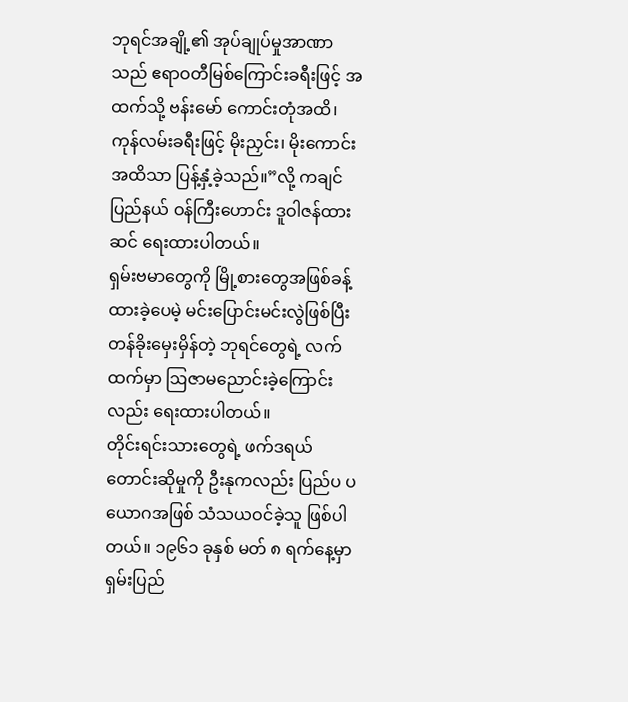ဘုရင်အချို့၏ အုပ်ချုပ်မှုအာဏာသည် ဧရာဝတီမြစ်ကြောင်းခရီးဖြင့် အထက်သို့ ဗန်းမော် ကောင်းတုံအထိ၊ ကုန်လမ်းခရီးဖြင့် မိုးညှင်း၊ မိုးကောင်းအထိသာ ပြန့်နှံ့ခဲ့သည်။”လို့ ကချင်ပြည်နယ် ဝန်ကြီးဟောင်း ဒူဝါဇန်ထားဆင် ရေးထားပါတယ်။
ရှမ်းဗမာတွေကို မြို့စားတွေအဖြစ်ခန့်ထားခဲ့ပေမဲ့ မင်းပြောင်းမင်းလွဲဖြစ်ပြီး တန်ခိုးမှေးမှိန်တဲ့ ဘုရင်တွေရဲ့ လက်ထက်မှာ ဩဇာမညောင်းခဲ့ကြောင်းလည်း ရေးထားပါတယ်။
တိုင်းရင်းသားတွေရဲ့ ဖက်ဒရယ်တောင်းဆိုမှုကို ဦးနုကလည်း ပြည်ပ ပယောဂအဖြစ် သံသယဝင်ခဲ့သူ ဖြစ်ပါတယ်။ ၁၉၆၁ ခုနှစ် မတ် ၈ ရက်နေ့မှာ ရှမ်းပြည်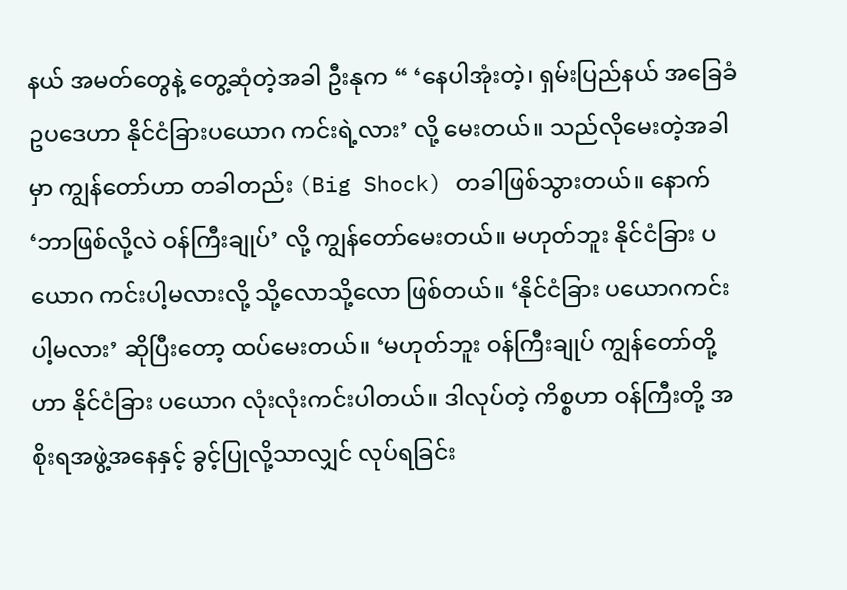နယ် အမတ်တွေနဲ့ တွေ့ဆုံတဲ့အခါ ဦးနုက “ ‘နေပါအုံးတဲ့၊ ရှမ်းပြည်နယ် အခြေခံဥပဒေဟာ နိုင်ငံခြားပယောဂ ကင်းရဲ့လား’ လို့ မေးတယ်။ သည်လိုမေးတဲ့အခါမှာ ကျွန်တော်ဟာ တခါတည်း (Big Shock) တခါဖြစ်သွားတယ်။ နောက် ‘ဘာဖြစ်လို့လဲ ဝန်ကြီးချုပ်’ လို့ ကျွန်တော်မေးတယ်။ မဟုတ်ဘူး နိုင်ငံခြား ပယောဂ ကင်းပါ့မလားလို့ သို့လောသို့လော ဖြစ်တယ်။ ‘နိုင်ငံခြား ပယောဂကင်းပါ့မလား’ ဆိုပြီးတော့ ထပ်မေးတယ်။ ‘မဟုတ်ဘူး ဝန်ကြီးချုပ် ကျွန်တော်တို့ဟာ နိုင်ငံခြား ပယောဂ လုံးလုံးကင်းပါတယ်။ ဒါလုပ်တဲ့ ကိစ္စဟာ ဝန်ကြီးတို့ အစိုးရအဖွဲ့အနေနှင့် ခွင့်ပြုလို့သာလျှင် လုပ်ရခြင်း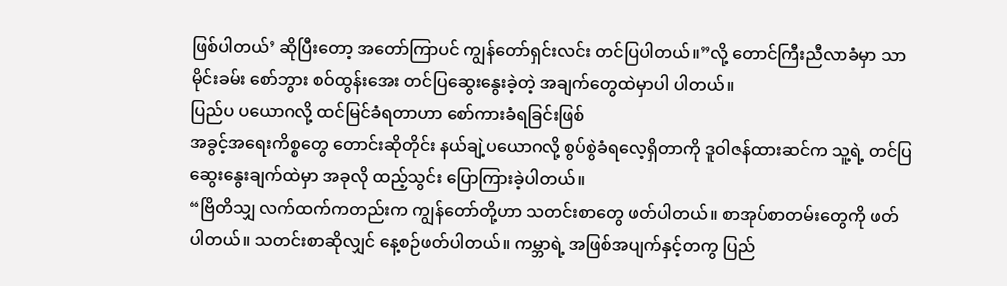ဖြစ်ပါတယ်’ ဆိုပြီးတော့ အတော်ကြာပင် ကျွန်တော်ရှင်းလင်း တင်ပြပါတယ်။”လို့ တောင်ကြီးညီလာခံမှာ သာမိုင်းခမ်း စော်ဘွား စဝ်ထွန်းအေး တင်ပြဆွေးနွေးခဲ့တဲ့ အချက်တွေထဲမှာပါ ပါတယ်။
ပြည်ပ ပယောဂလို့ ထင်မြင်ခံရတာဟာ စော်ကားခံရခြင်းဖြစ်
အခွင့်အရေးကိစ္စတွေ တောင်းဆိုတိုင်း နယ်ချဲ့ပယောဂလို့ စွပ်စွဲခံရလေ့ရှိတာကို ဒူဝါဇန်ထားဆင်က သူ့ရဲ့ တင်ပြဆွေးနွေးချက်ထဲမှာ အခုလို ထည့်သွင်း ပြောကြားခဲ့ပါတယ်။
“ဗြိတိသျှ လက်ထက်ကတည်းက ကျွန်တော်တို့ဟာ သတင်းစာတွေ ဖတ်ပါတယ်။ စာအုပ်စာတမ်းတွေကို ဖတ်ပါတယ်။ သတင်းစာဆိုလျှင် နေ့စဉ်ဖတ်ပါတယ်။ ကမ္ဘာရဲ့ အဖြစ်အပျက်နှင့်တကွ ပြည်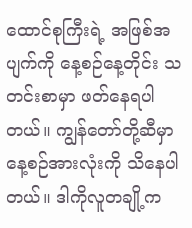ထောင်စုကြီးရဲ့ အဖြစ်အပျက်ကို နေ့စဉ်နေ့တိုင်း သတင်းစာမှာ ဖတ်နေရပါတယ်။ ကျွန်တော်တို့ဆီမှာ နေ့စဉ်အားလုံးကို သိနေပါတယ်။ ဒါကိုလူတချို့က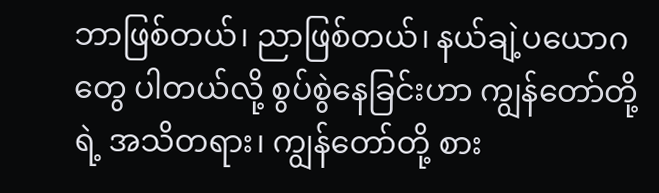ဘာဖြစ်တယ်၊ ညာဖြစ်တယ်၊ နယ်ချဲ့ပယောဂတွေ ပါတယ်လို့ စွပ်စွဲနေခြင်းဟာ ကျွန်တော်တို့ရဲ့ အသိတရား၊ ကျွန်တော်တို့ စား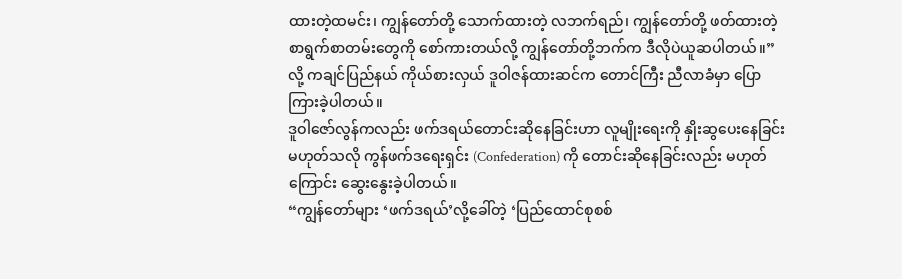ထားတဲ့ထမင်း၊ ကျွန်တော်တို့ သောက်ထားတဲ့ လဘက်ရည်၊ ကျွန်တော်တို့ ဖတ်ထားတဲ့ စာရွက်စာတမ်းတွေကို စော်ကားတယ်လို့ ကျွန်တော်တို့ဘက်က ဒီလိုပဲယူဆပါတယ်။”လို့ ကချင်ပြည်နယ် ကိုယ်စားလှယ် ဒူဝါဇန်ထားဆင်က တောင်ကြီး ညီလာခံမှာ ပြောကြားခဲ့ပါတယ်။
ဒူဝါဇော်လွန်ကလည်း ဖက်ဒရယ်တောင်းဆိုနေခြင်းဟာ လူမျိုးရေးကို နှိုးဆွပေးနေခြင်း မဟုတ်သလို ကွန်ဖက်ဒရေးရှင်း (Confederation) ကို တောင်းဆိုနေခြင်းလည်း မဟုတ်ကြောင်း ဆွေးနွေးခဲ့ပါတယ်။
“ကျွန်တော်များ ‘ဖက်ဒရယ်’လို့ခေါ်တဲ့ ‘ပြည်ထောင်စုစစ်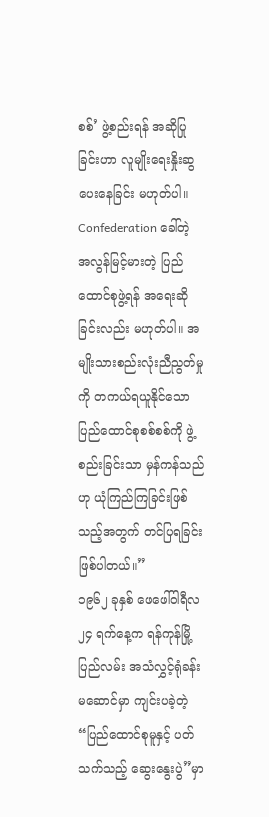စစ်’ ဖွဲ့စည်းရန် အဆိုပြုခြင်းဟာ လူမျိုးရေးနှိုးဆွပေးနေခြင်း မဟုတ်ပါ။ Confederation ခေါ်တဲ့ အလွန်မြင့်မားတဲ့ ပြည်ထောင်စုဖွဲ့ရန် အရေးဆိုခြင်းလည်း မဟုတ်ပါ။ အမျိုးသားစည်းလုံးညီညွတ်မှုကို တကယ်ရယူနိုင်သော ပြည်ထောင်စုစစ်စစ်ကို ဖွဲ့စည်းခြင်းသာ မှန်ကန်သည်ဟု ယုံကြည်ကြခြင်းဖြစ်သည့်အတွက် တင်ပြရခြင်း ဖြစ်ပါတယ်။”
၁၉၆၂ ခုနှစ် ဖေဖေါ်ဝါရီလ ၂၄ ရက်နေ့က ရန်ကုန်မြို့ ပြည်လမ်း အသံလွှင့်ရုံခန်းမဆောင်မှာ ကျင်းပခဲ့တဲ့ “ပြည်ထောင်စုမူနှင့် ပတ်သက်သည့် ဆွေးနွေးပွဲ”မှာ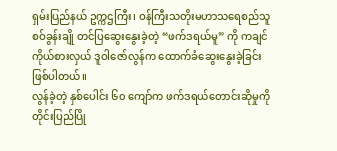ရှမ်းပြည်နယ် ဥက္ကဌကြီး၊ ဝန်ကြီးသတိုးမဟာသရေစည်သူ စဝ်ခွန်းချို တင်ပြဆွေးနွေးခဲ့တဲ့ “ဖက်ဒရယ်မူ” ကို ကချင်ကိုယ်စားလှယ် ဒူဝါဇော်လွန်က ထောက်ခံဆွေးနွေးခဲ့ခြင်း ဖြစ်ပါတယ်။
လွန်ခဲ့တဲ့ နှစ်ပေါင်း ၆၀ ကျော်က ဖက်ဒရယ်တောင်းဆိုမှုကို တိုင်းပြည်ပြို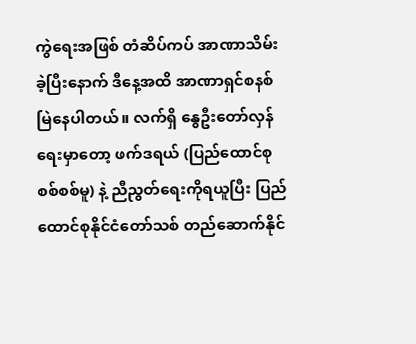ကွဲရေးအဖြစ် တံဆိပ်ကပ် အာဏာသိမ်းခဲ့ပြီးနောက် ဒီနေ့အထိ အာဏာရှင်စနစ် မြဲနေပါတယ်။ လက်ရှိ နွေဦးတော်လှန်ရေးမှာတော့ ဖက်ဒရယ် (ပြည်ထောင်စုစစ်စစ်မူ) နဲ့ ညီညွတ်ရေးကိုရယူပြီး ပြည်ထောင်စုနိုင်ငံတော်သစ် တည်ဆောက်နိုင်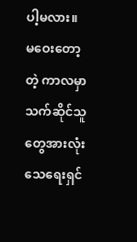ပါ့မလား။ မဝေးတော့တဲ့ ကာလမှာ သက်ဆိုင်သူတွေအားလုံး သေရေးရှင်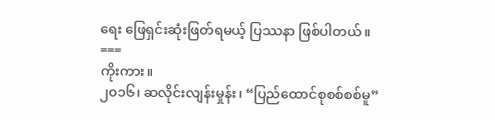ရေး ဖြေရှင်းဆုံးဖြတ်ရမယ့် ပြဿနာ ဖြစ်ပါတယ်။
===
ကိုးကား။
၂၀၁၆၊ ဆလိုင်းလျန်းမှုန်း၊ “ပြည်ထောင်စုစစ်စစ်မူ”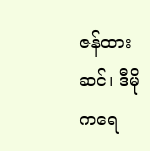ဇန်ထားဆင်၊ ဒီမိုကရေ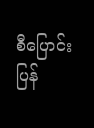စီပြောင်းပြန်